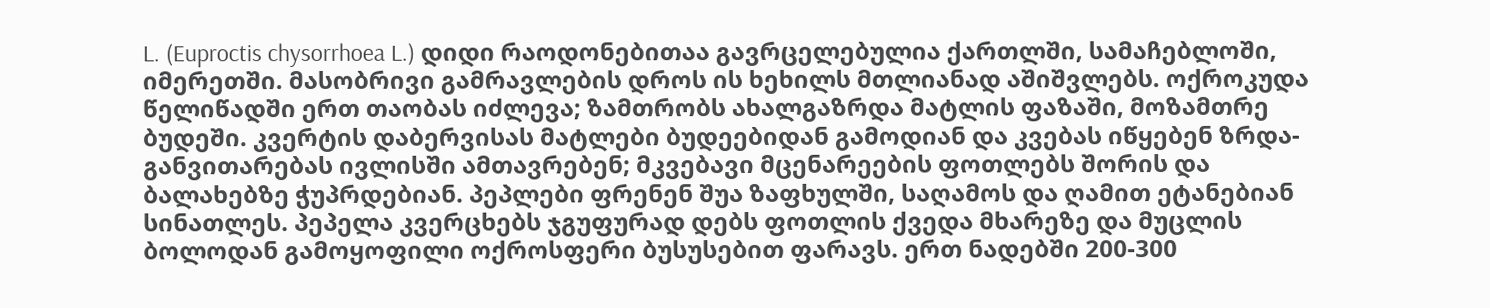L. (Euproctis chysorrhoea L.) დიდი რაოდონებითაა გავრცელებულია ქართლში, სამაჩებლოში, იმერეთში. მასობრივი გამრავლების დროს ის ხეხილს მთლიანად აშიშვლებს. ოქროკუდა წელიწადში ერთ თაობას იძლევა; ზამთრობს ახალგაზრდა მატლის ფაზაში, მოზამთრე ბუდეში. კვერტის დაბერვისას მატლები ბუდეებიდან გამოდიან და კვებას იწყებენ ზრდა-განვითარებას ივლისში ამთავრებენ; მკვებავი მცენარეების ფოთლებს შორის და ბალახებზე ჭუპრდებიან. პეპლები ფრენენ შუა ზაფხულში, საღამოს და ღამით ეტანებიან სინათლეს. პეპელა კვერცხებს ჯგუფურად დებს ფოთლის ქვედა მხარეზე და მუცლის ბოლოდან გამოყოფილი ოქროსფერი ბუსუსებით ფარავს. ერთ ნადებში 200-300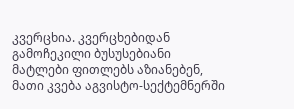კვერცხია. კვერცხებიდან გამოჩეკილი ბუსუსებიანი მატლები ფითლებს აზიანებენ, მათი კვება აგვისტო-სექტემნერში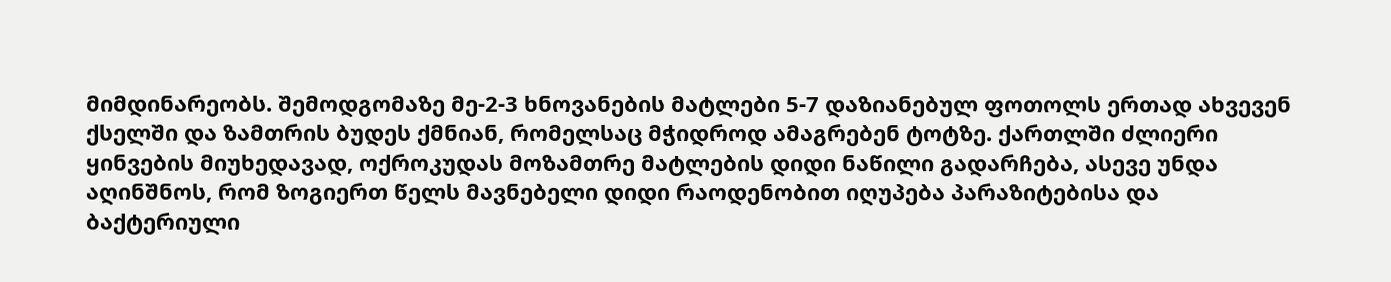მიმდინარეობს. შემოდგომაზე მე-2-3 ხნოვანების მატლები 5-7 დაზიანებულ ფოთოლს ერთად ახვევენ ქსელში და ზამთრის ბუდეს ქმნიან, რომელსაც მჭიდროდ ამაგრებენ ტოტზე. ქართლში ძლიერი ყინვების მიუხედავად, ოქროკუდას მოზამთრე მატლების დიდი ნაწილი გადარჩება, ასევე უნდა აღინშნოს, რომ ზოგიერთ წელს მავნებელი დიდი რაოდენობით იღუპება პარაზიტებისა და ბაქტერიული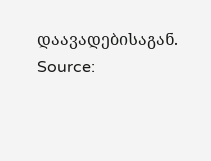დაავადებისაგან.
Source: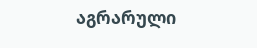აგრარული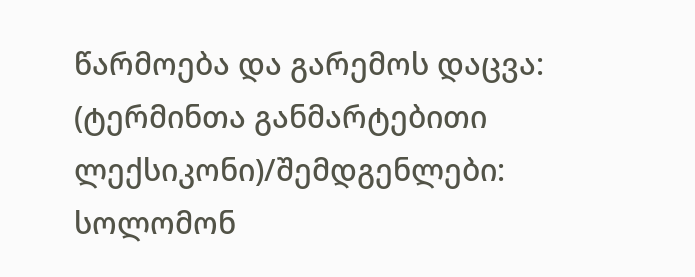წარმოება და გარემოს დაცვა: (ტერმინთა განმარტებითი ლექსიკონი)/შემდგენლები: სოლომონ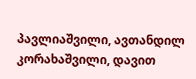პავლიაშვილი, ავთანდილ კორახაშვილი, დავით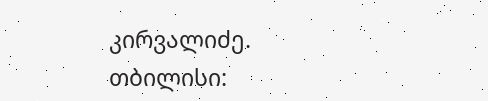კირვალიძე. თბილისი: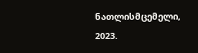ნათლისმცემელი, 2023.